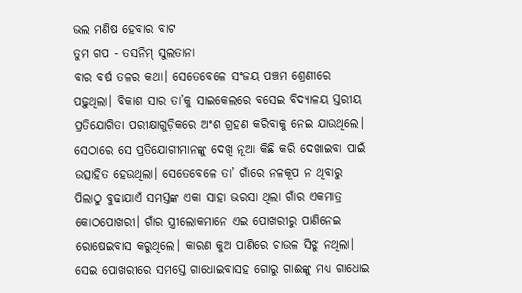ଭଲ ମଣିଷ ହେବାର ବାଟ
ତୁମ ଗପ - ତସନିମ୍ ସୁଲତାନା
ବାର ବର୍ଷ ତଳର କଥା। ସେତେବେଳେ ସଂଜୟ ପଞ୍ଚମ ଶ୍ରେଣୀରେ ପଢ଼ୁଥିଲା। ବିକାଶ ସାର ତା’କୁ ସାଇକେଲରେ ବସେଇ ବିଦ୍ୟାଳୟ ସ୍ତରୀୟ ପ୍ରତିଯୋଗିତା ପରୀକ୍ଷାଗୁଡ଼ିକରେ ଅଂଶ ଗ୍ରହଣ କରିବାକୁ ନେଇ ଯାଉଥିଲେ। ସେଠାରେ ସେ ପ୍ରତିଯୋଗୀମାନଙ୍କୁ ଦେଖି ନୂଆ କିଛି କରି ଦେଖାଇବା ପାଇଁ ଉତ୍ସାହିତ ହେଉଥିଲା। ସେତେବେଳେ ତା’ ଗାଁରେ ନଳକୂପ ନ ଥିବାରୁ ପିଲାଠୁ ବୁଢାଯାଏଁ ସମସ୍ତଙ୍କ ଏକା ସାହା ଭରସା ଥିଲା ଗାଁର ଏକମାତ୍ର କୋଠପୋଖରୀ। ଗାଁର ସ୍ତ୍ରୀଲୋକମାନେ ଏଇ ପୋଖରୀରୁ ପାଣିନେଇ ରୋଷେଇବାସ କରୁଥିଲେ। କାରଣ କୁଅ ପାଣିରେ ଚାଉଳ ସିଝୁ ନଥିଲା। ସେଇ ପୋଖରୀରେ ସମସ୍ତେ ଗାଧୋଇବାସହ ଗୋରୁ ଗାଈଙ୍କୁ ମଧ୍ୟ ଗାଧୋଇ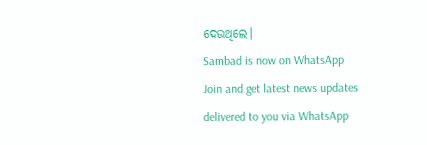ଦେଉଥିଲେ।
Sambad is now on WhatsApp
Join and get latest news updates delivered to you via WhatsApp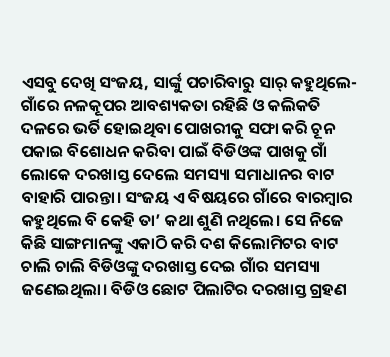ଏସବୁ ଦେଖି ସଂଜୟ, ସାର୍ଙ୍କୁ ପଚାରିବାରୁ ସାର୍ କହୁଥିଲେ- ଗାଁରେ ନଳକୂପର ଆବଶ୍ୟକତା ରହିଛି ଓ କଲିକତି ଦଳରେ ଭର୍ତି ହୋଇଥିବା ପୋଖରୀକୁ ସଫା କରି ଚୂନ ପକାଇ ବିଶୋଧନ କରିବା ପାଇଁ ବିଡିଓଙ୍କ ପାଖକୁ ଗାଁ ଲୋକେ ଦରଖାସ୍ତ ଦେଲେ ସମସ୍ୟା ସମାଧାନର ବାଟ ବାହାରି ପାରନ୍ତା। ସଂଜୟ ଏ ବିଷୟରେ ଗାଁରେ ବାରମ୍ବାର କହୁଥିଲେ ବି କେହି ତା’ କଥା ଶୁଣି ନଥିଲେ। ସେ ନିଜେ କିଛି ସାଙ୍ଗମାନଙ୍କୁ ଏକାଠି କରି ଦଶ କିଲୋମିଟର ବାଟ ଚାଲି ଚାଲି ବିଡିଓଙ୍କୁ ଦରଖାସ୍ତ ଦେଇ ଗାଁର ସମସ୍ୟା ଜଣେଇଥିଲା। ବିଡିଓ ଛୋଟ ପିଲାଟିର ଦରଖାସ୍ତ ଗ୍ରହଣ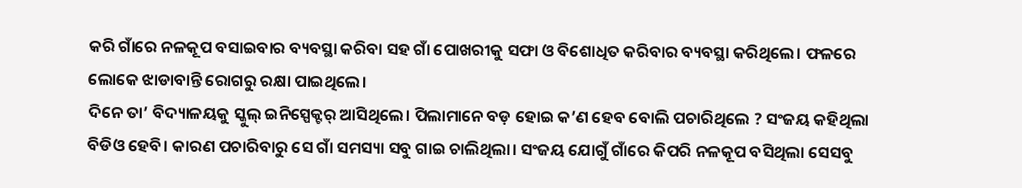କରି ଗାଁରେ ନଳକୂପ ବସାଇବାର ବ୍ୟବସ୍ଥା କରିବା ସହ ଗାଁ ପୋଖରୀକୁ ସଫା ଓ ବିଶୋଧିତ କରିବାର ବ୍ୟବସ୍ଥା କରିଥିଲେ। ଫଳରେ ଲୋକେ ଝାଡାବାନ୍ତି ରୋଗରୁ ରକ୍ଷା ପାଇଥିଲେ।
ଦିନେ ତା’ ବିଦ୍ୟାଳୟକୁ ସ୍କୁଲ୍ ଇନିସ୍ପେକ୍ଟର୍ ଆସିଥିଲେ। ପିଲାମାନେ ବଡ଼ ହୋଇ କ’ଣ ହେବ ବୋଲି ପଚାରିଥିଲେ ? ସଂଜୟ କହିଥିଲା ବିଡିଓ ହେବି। କାରଣ ପଚାରିବାରୁ ସେ ଗାଁ ସମସ୍ୟା ସବୁ ଗାଇ ଚାଲିଥିଲା। ସଂଜୟ ଯୋଗୁଁ ଗାଁରେ କିପରି ନଳକୂପ ବସିଥିଲା ସେସବୁ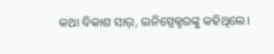କଥା ବିକାଶ ସାର୍, ଇନିସ୍ପେକ୍ଟରଙ୍କୁ କହିଥିଲେ।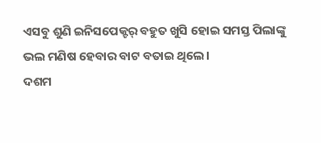ଏସବୁ ଶୁଣି ଇନିସପେକ୍ଟର୍ ବହୁତ ଖୁସି ହୋଇ ସମସ୍ତ ପିଲାଙ୍କୁ ଭଲ ମଣିଷ ହେବାର ବାଟ ବତାଇ ଥିଲେ।
ଦଶମ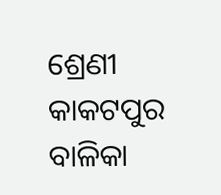ଶ୍ରେଣୀ
କାକଟପୁର ବାଳିକା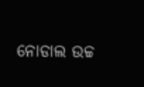ନୋଡାଲ ଉଚ୍ଚ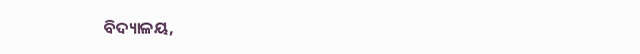ବିଦ୍ୟାଳୟ,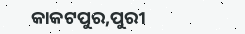କାକଟପୁର,ପୁରୀ